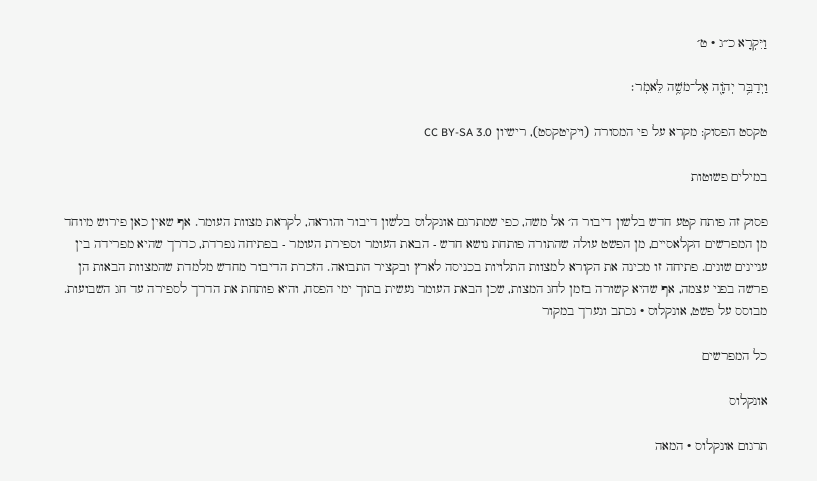וַיִּקְרָא כ״ג · ט׳

וַיְדַבֵּ֥ר יְהֹוָ֖ה אֶל־מֹשֶׁ֥ה לֵּאמֹֽר׃

טקסט הפסוק: מקרא על פי המסורה (ויקיטקסט), רישיון CC BY-SA 3.0

במילים פשוטות

פסוק זה פותח קטע חדש בלשון דיבור ה׳ אל משה, כפי שמתרגם אונקלוס בלשון דיבור והוראה, לקראת מצוות העומר. אף שאין כאן פירוש מיוחד מן המפרשים הקלאסיים, מן הפשט עולה שהתורה פותחת נושא חדש - הבאת העומר וספירת העומר - בפתיחה נפרדת, כדרך שהיא מפרידה בין עניינים שונים. פתיחה זו מכינה את הקורא למצוות התלויות בכניסה לארץ ובקציר התבואה. הזכרת הדיבור מחדש מלמדת שהמצוות הבאות הן פרשה בפני עצמה, אף שהיא קשורה בזמן לחג המצות, שכן הבאת העומר נעשית בתוך ימי הפסח, והיא פותחת את הדרך לספירה עד חג השבועות.
מבוסס על פשט, אונקלוס · נכתב ונערך במקור

כל המפרשים

אונקלוס

תרגום אונקלוס · המאה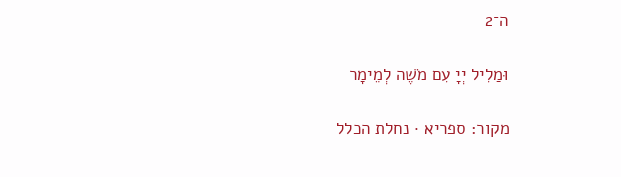ה־2

וּמַלִיל יְיָ עִם מֹשֶׁה לְמֵימָר

מקור: ספריא · נחלת הכלל